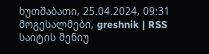ხუთშაბათი, 25.04.2024, 09:31
მოგესალმები, greshnik | RSS
საიტის მენიუ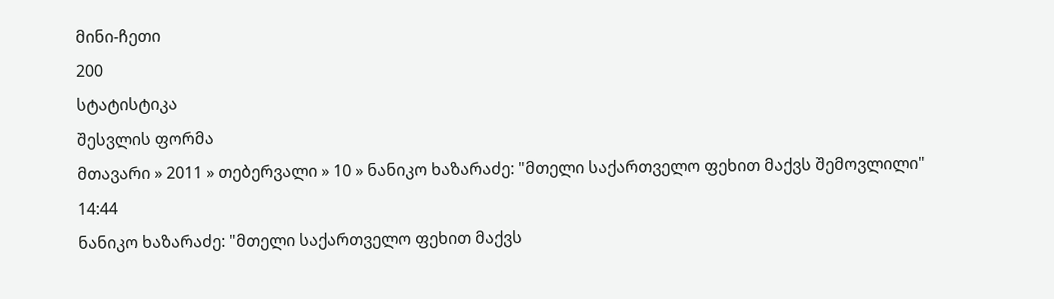მინი-ჩეთი
200
სტატისტიკა
შესვლის ფორმა
მთავარი » 2011 » თებერვალი » 10 » ნანიკო ხაზარაძე: "მთელი საქართველო ფეხით მაქვს შემოვლილი"
14:44
ნანიკო ხაზარაძე: "მთელი საქართველო ფეხით მაქვს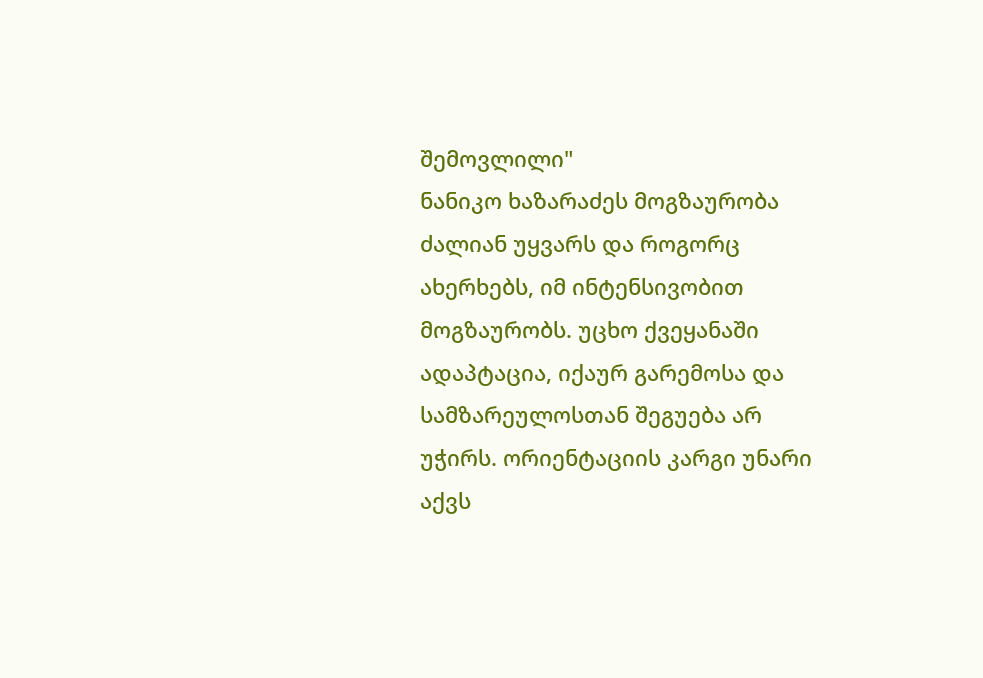შემოვლილი"
ნანიკო ხაზარაძეს მოგზაურობა ძალიან უყვარს და როგორც ახერხებს, იმ ინტენსივობით მოგზაურობს. უცხო ქვეყანაში ადაპტაცია, იქაურ გარემოსა და სამზარეულოსთან შეგუება არ უჭირს. ორიენტაციის კარგი უნარი აქვს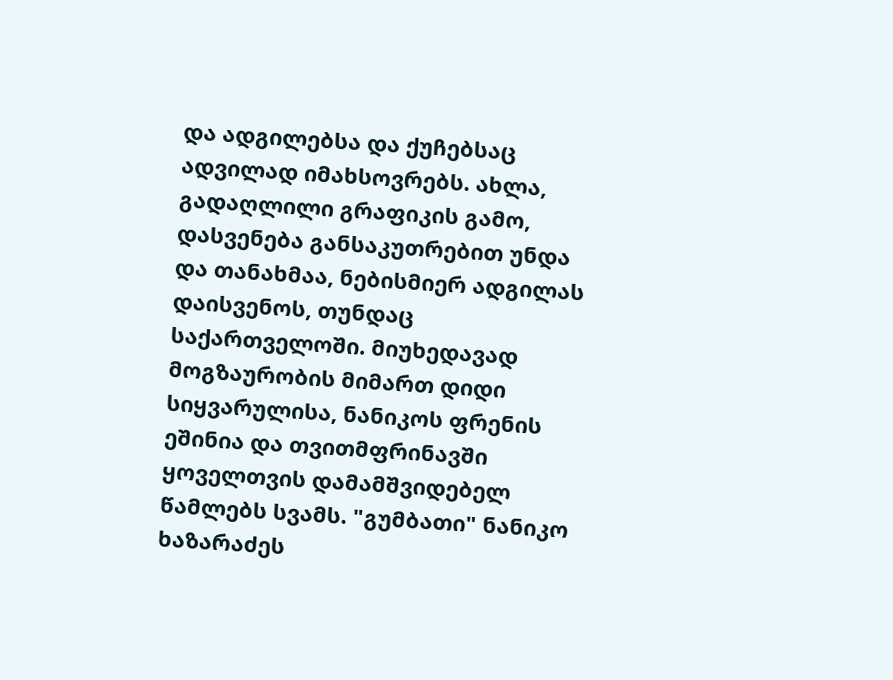და ადგილებსა და ქუჩებსაც ადვილად იმახსოვრებს. ახლა, გადაღლილი გრაფიკის გამო, დასვენება განსაკუთრებით უნდა და თანახმაა, ნებისმიერ ადგილას დაისვენოს, თუნდაც საქართველოში. მიუხედავად მოგზაურობის მიმართ დიდი სიყვარულისა, ნანიკოს ფრენის ეშინია და თვითმფრინავში ყოველთვის დამამშვიდებელ წამლებს სვამს. "გუმბათი" ნანიკო ხაზარაძეს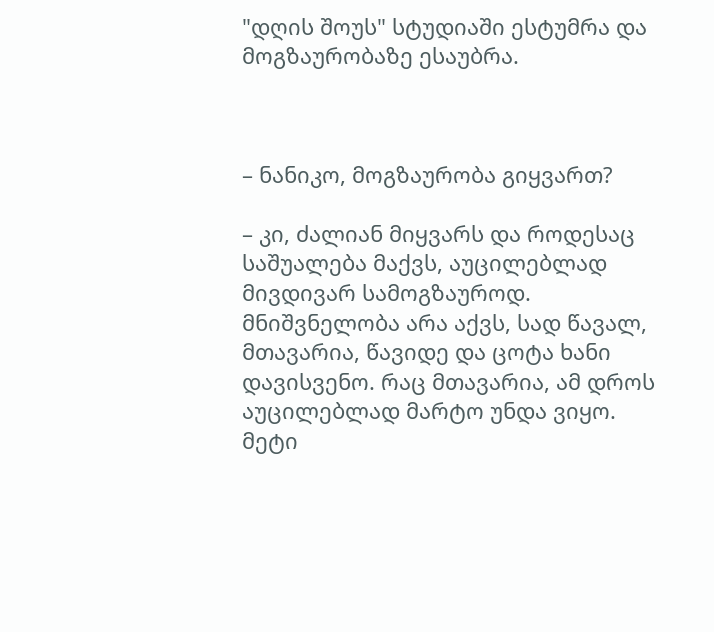"დღის შოუს" სტუდიაში ესტუმრა და მოგზაურობაზე ესაუბრა.



– ნანიკო, მოგზაურობა გიყვართ?

– კი, ძალიან მიყვარს და როდესაც საშუალება მაქვს, აუცილებლად მივდივარ სამოგზაუროდ. მნიშვნელობა არა აქვს, სად წავალ, მთავარია, წავიდე და ცოტა ხანი დავისვენო. რაც მთავარია, ამ დროს აუცილებლად მარტო უნდა ვიყო. მეტი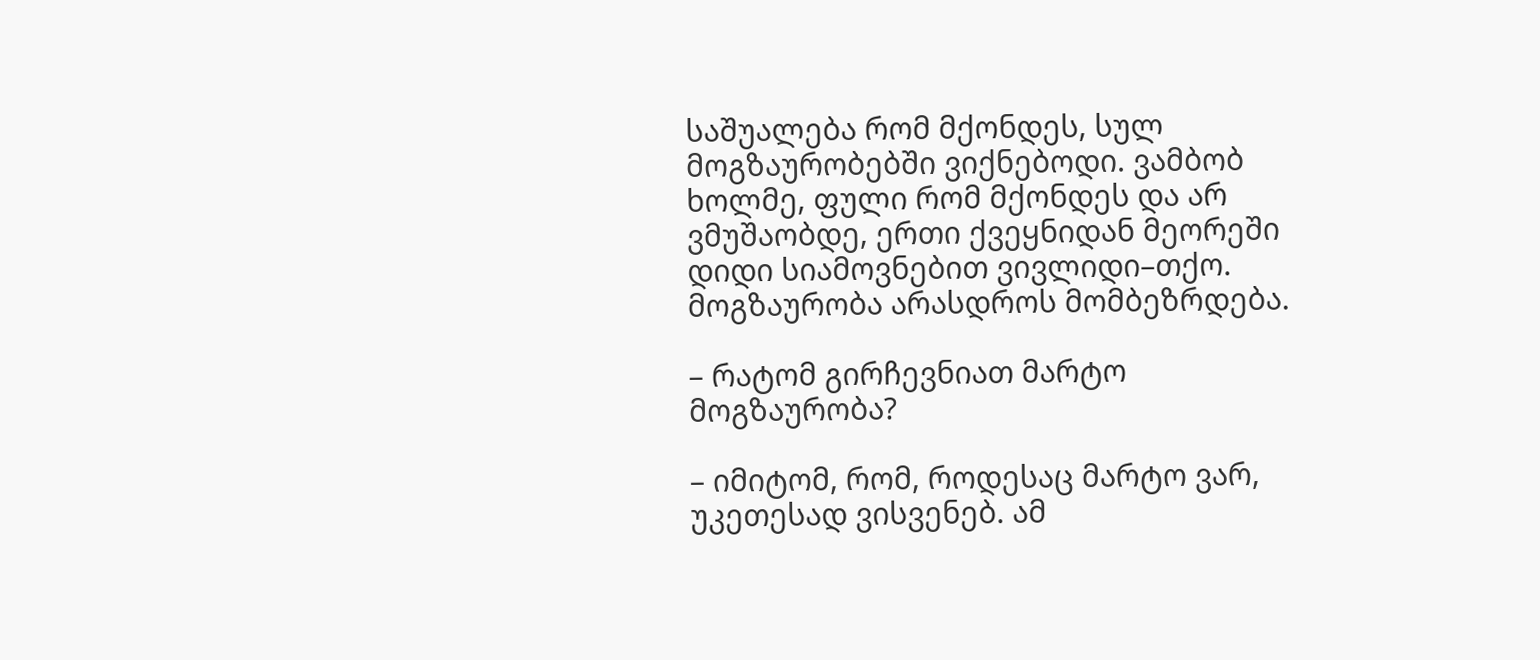საშუალება რომ მქონდეს, სულ მოგზაურობებში ვიქნებოდი. ვამბობ ხოლმე, ფული რომ მქონდეს და არ ვმუშაობდე, ერთი ქვეყნიდან მეორეში დიდი სიამოვნებით ვივლიდი–თქო. მოგზაურობა არასდროს მომბეზრდება.

– რატომ გირჩევნიათ მარტო მოგზაურობა?

– იმიტომ, რომ, როდესაც მარტო ვარ, უკეთესად ვისვენებ. ამ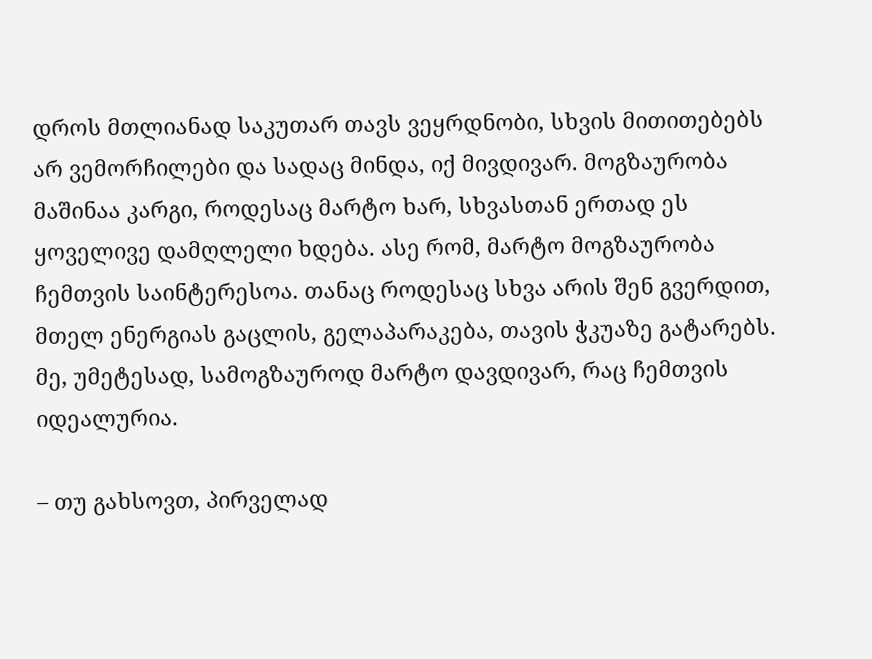დროს მთლიანად საკუთარ თავს ვეყრდნობი, სხვის მითითებებს არ ვემორჩილები და სადაც მინდა, იქ მივდივარ. მოგზაურობა მაშინაა კარგი, როდესაც მარტო ხარ, სხვასთან ერთად ეს ყოველივე დამღლელი ხდება. ასე რომ, მარტო მოგზაურობა ჩემთვის საინტერესოა. თანაც როდესაც სხვა არის შენ გვერდით, მთელ ენერგიას გაცლის, გელაპარაკება, თავის ჭკუაზე გატარებს. მე, უმეტესად, სამოგზაუროდ მარტო დავდივარ, რაც ჩემთვის იდეალურია.

– თუ გახსოვთ, პირველად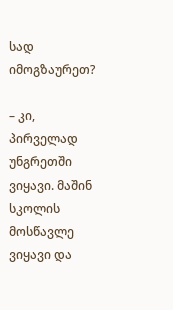სად იმოგზაურეთ?

– კი, პირველად უნგრეთში ვიყავი. მაშინ სკოლის მოსწავლე ვიყავი და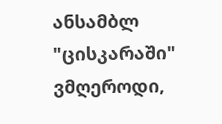ანსამბლ "ცისკარაში" ვმღეროდი,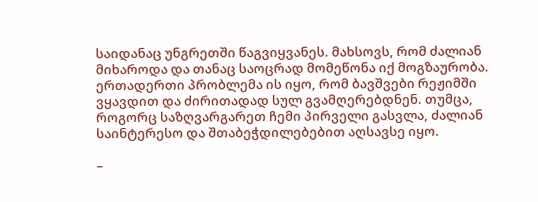საიდანაც უნგრეთში წაგვიყვანეს. მახსოვს, რომ ძალიან მიხაროდა და თანაც საოცრად მომეწონა იქ მოგზაურობა. ერთადერთი პრობლემა ის იყო, რომ ბავშვები რეჟიმში ვყავდით და ძირითადად სულ გვამღერებდნენ. თუმცა, როგორც საზღვარგარეთ ჩემი პირველი გასვლა, ძალიან საინტერესო და შთაბეჭდილებებით აღსავსე იყო.

–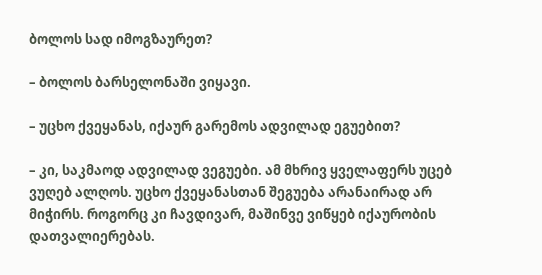ბოლოს სად იმოგზაურეთ?

– ბოლოს ბარსელონაში ვიყავი.

– უცხო ქვეყანას, იქაურ გარემოს ადვილად ეგუებით?

– კი, საკმაოდ ადვილად ვეგუები. ამ მხრივ ყველაფერს უცებ ვუღებ ალღოს. უცხო ქვეყანასთან შეგუება არანაირად არ მიჭირს. როგორც კი ჩავდივარ, მაშინვე ვიწყებ იქაურობის დათვალიერებას.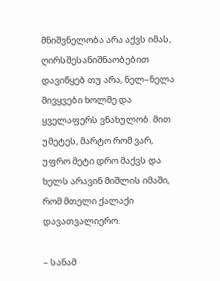მნიშვნელობა არა აქვს იმას, ღირსშესანიშნაობებით დავიწყებ თუ არა, ნელ–ნელა მივყვები ხოლმე და ყველაფერს ვნახულობ. მით უმეტეს, მარტო რომ ვარ, უფრო მეტი დრო მაქვს და ხელს არავინ მიშლის იმაში, რომ მთელი ქალაქი დავათვალიერო.

– სანამ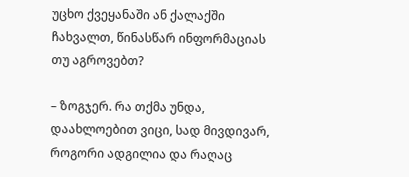უცხო ქვეყანაში ან ქალაქში ჩახვალთ, წინასწარ ინფორმაციას თუ აგროვებთ?

– ზოგჯერ. რა თქმა უნდა, დაახლოებით ვიცი, სად მივდივარ, როგორი ადგილია და რაღაც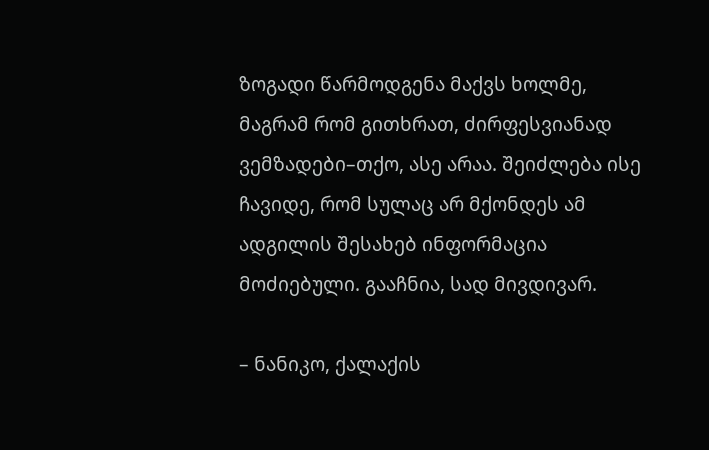ზოგადი წარმოდგენა მაქვს ხოლმე, მაგრამ რომ გითხრათ, ძირფესვიანად ვემზადები–თქო, ასე არაა. შეიძლება ისე ჩავიდე, რომ სულაც არ მქონდეს ამ ადგილის შესახებ ინფორმაცია მოძიებული. გააჩნია, სად მივდივარ.

– ნანიკო, ქალაქის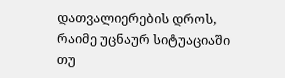დათვალიერების დროს, რაიმე უცნაურ სიტუაციაში თუ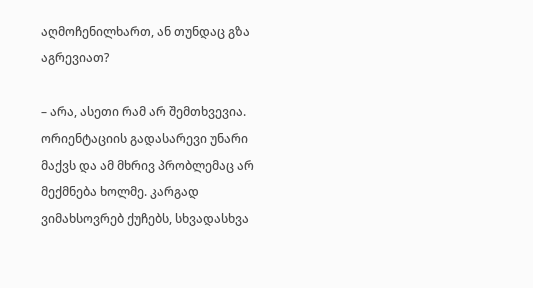აღმოჩენილხართ, ან თუნდაც გზა აგრევიათ?

– არა, ასეთი რამ არ შემთხვევია. ორიენტაციის გადასარევი უნარი მაქვს და ამ მხრივ პრობლემაც არ მექმნება ხოლმე. კარგად ვიმახსოვრებ ქუჩებს, სხვადასხვა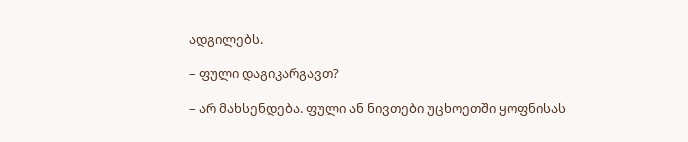ადგილებს.

– ფული დაგიკარგავთ?

– არ მახსენდება. ფული ან ნივთები უცხოეთში ყოფნისას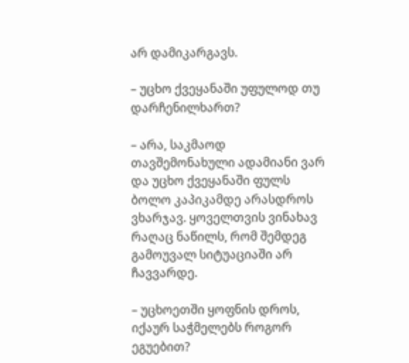არ დამიკარგავს.

– უცხო ქვეყანაში უფულოდ თუ დარჩენილხართ?

– არა, საკმაოდ თავშემონახული ადამიანი ვარ და უცხო ქვეყანაში ფულს ბოლო კაპიკამდე არასდროს ვხარჯავ. ყოველთვის ვინახავ რაღაც ნაწილს, რომ შემდეგ გამოუვალ სიტუაციაში არ ჩავვარდე.

– უცხოეთში ყოფნის დროს, იქაურ საჭმელებს როგორ ეგუებით?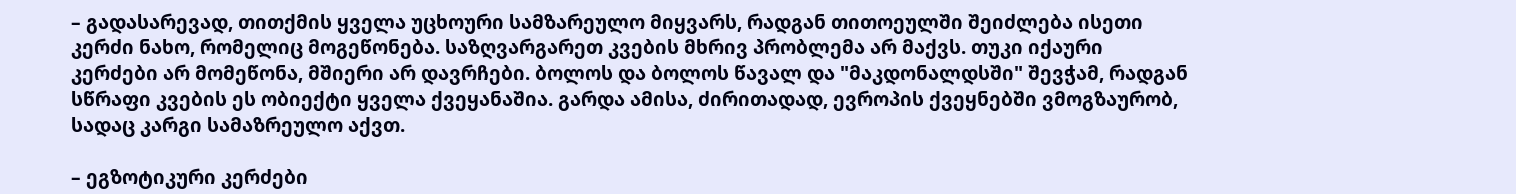– გადასარევად, თითქმის ყველა უცხოური სამზარეულო მიყვარს, რადგან თითოეულში შეიძლება ისეთი კერძი ნახო, რომელიც მოგეწონება. საზღვარგარეთ კვების მხრივ პრობლემა არ მაქვს. თუკი იქაური კერძები არ მომეწონა, მშიერი არ დავრჩები. ბოლოს და ბოლოს წავალ და "მაკდონალდსში" შევჭამ, რადგან სწრაფი კვების ეს ობიექტი ყველა ქვეყანაშია. გარდა ამისა, ძირითადად, ევროპის ქვეყნებში ვმოგზაურობ, სადაც კარგი სამაზრეულო აქვთ.

– ეგზოტიკური კერძები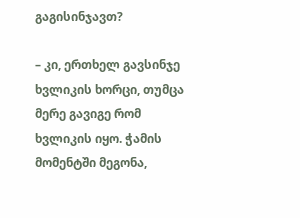გაგისინჯავთ?

– კი, ერთხელ გავსინჯე ხვლიკის ხორცი, თუმცა მერე გავიგე რომ ხვლიკის იყო. ჭამის მომენტში მეგონა,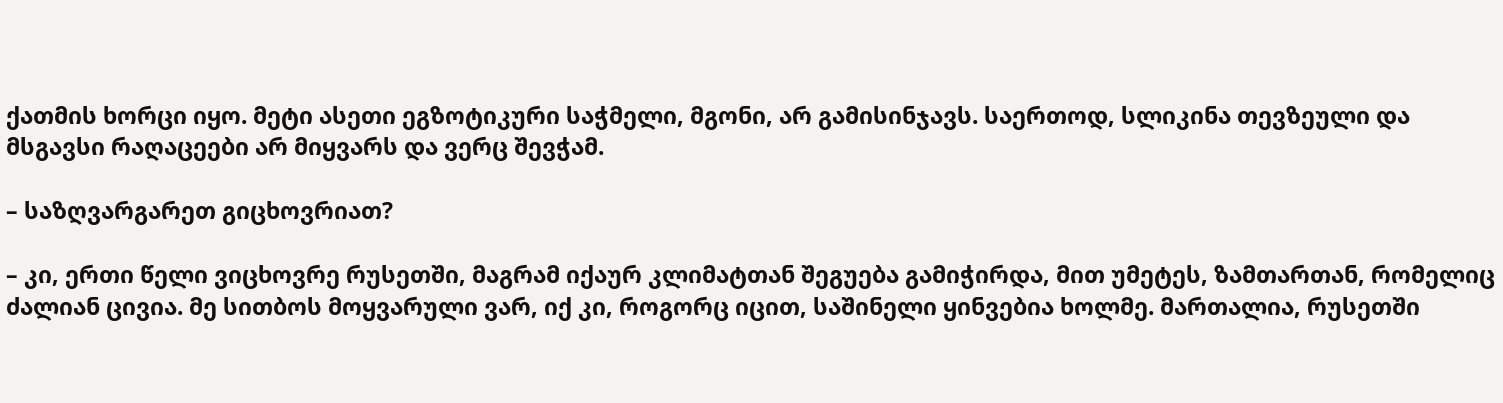ქათმის ხორცი იყო. მეტი ასეთი ეგზოტიკური საჭმელი, მგონი, არ გამისინჯავს. საერთოდ, სლიკინა თევზეული და მსგავსი რაღაცეები არ მიყვარს და ვერც შევჭამ.

– საზღვარგარეთ გიცხოვრიათ?

– კი, ერთი წელი ვიცხოვრე რუსეთში, მაგრამ იქაურ კლიმატთან შეგუება გამიჭირდა, მით უმეტეს, ზამთართან, რომელიც ძალიან ცივია. მე სითბოს მოყვარული ვარ, იქ კი, როგორც იცით, საშინელი ყინვებია ხოლმე. მართალია, რუსეთში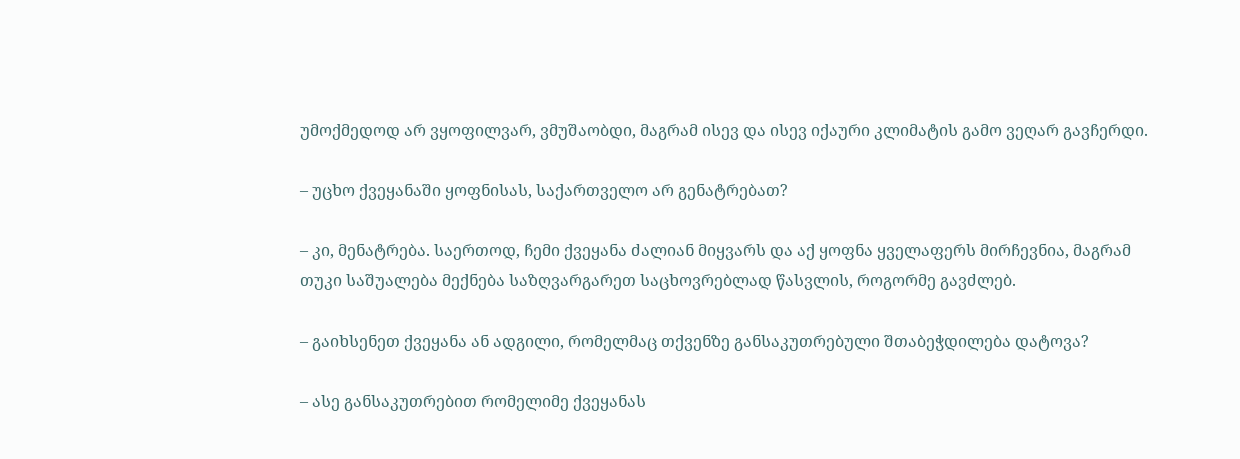უმოქმედოდ არ ვყოფილვარ, ვმუშაობდი, მაგრამ ისევ და ისევ იქაური კლიმატის გამო ვეღარ გავჩერდი.

– უცხო ქვეყანაში ყოფნისას, საქართველო არ გენატრებათ?

– კი, მენატრება. საერთოდ, ჩემი ქვეყანა ძალიან მიყვარს და აქ ყოფნა ყველაფერს მირჩევნია, მაგრამ თუკი საშუალება მექნება საზღვარგარეთ საცხოვრებლად წასვლის, როგორმე გავძლებ.

– გაიხსენეთ ქვეყანა ან ადგილი, რომელმაც თქვენზე განსაკუთრებული შთაბეჭდილება დატოვა?

– ასე განსაკუთრებით რომელიმე ქვეყანას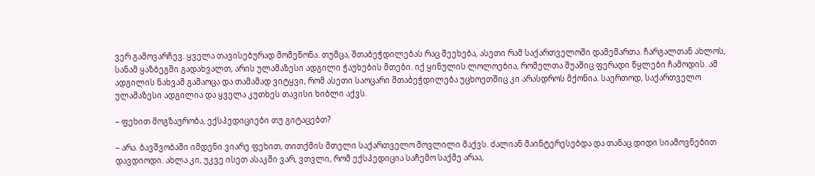ვერ გამოვარჩევ. ყველა თავისებურად მომეწონა. თუმცა, შთაბეჭდილებას რაც შეეხება, ასეთი რამ საქართველოში დამემართა. ჩარგალთან ახლოს, სანამ ყაზბეგში გადახვალთ, არის ულამაზესი ადგილი ჭაუხების მთები. იქ ყინულის ლოლოებია, რომელთა შუაშიც ფერადი წყლები ჩამოდის. ამ ადგილის ნახვამ გამაოცა და თამამად ვიტყვი, რომ ასეთი საოცარი შთაბეჭდილება უცხოეთშიც კი არასდროს მქონია. საერთოდ, საქართველო ულამაზესი ადგილია და ყველა კუთხეს თავისი ხიბლი აქვს.

– ფეხით მოგზაურობა, ექსპედიციები თუ გიტაცებთ?

– არა. ბავშვობაში იმდენი ვიარე ფეხით, თითქმის მთელი საქართველო მოვლილი მაქვს. ძალიან მაინტერესებდა და თანაც დიდი სიამოვნებით დავდიოდი. ახლა კი, უკვე ისეთ ასაკში ვარ, ვთვლი, რომ ექსპედიცია საჩემო საქმე არაა,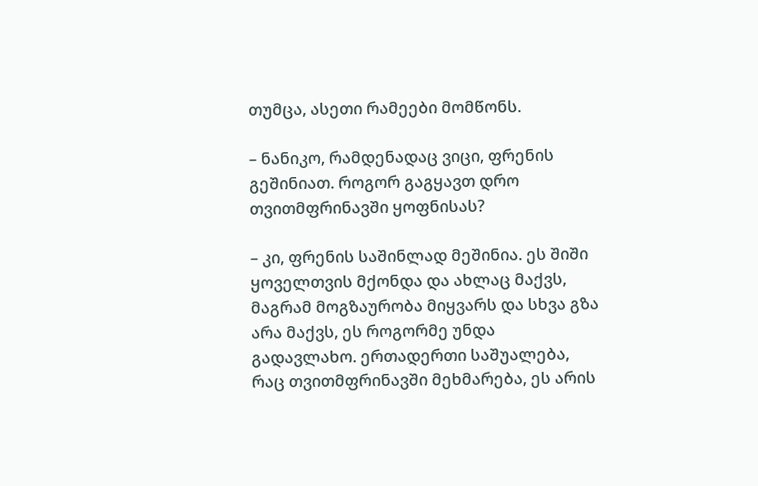თუმცა, ასეთი რამეები მომწონს.

– ნანიკო, რამდენადაც ვიცი, ფრენის გეშინიათ. როგორ გაგყავთ დრო თვითმფრინავში ყოფნისას?

– კი, ფრენის საშინლად მეშინია. ეს შიში ყოველთვის მქონდა და ახლაც მაქვს, მაგრამ მოგზაურობა მიყვარს და სხვა გზა არა მაქვს, ეს როგორმე უნდა გადავლახო. ერთადერთი საშუალება, რაც თვითმფრინავში მეხმარება, ეს არის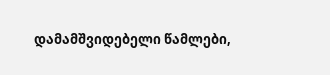დამამშვიდებელი წამლები,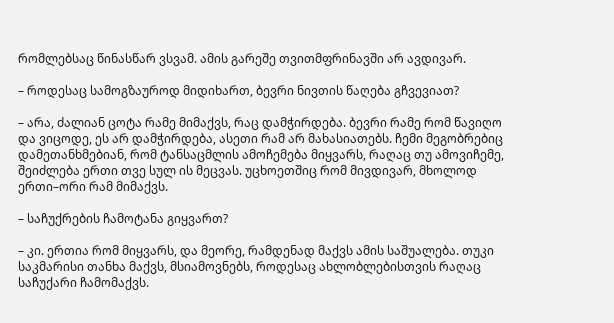რომლებსაც წინასწარ ვსვამ. ამის გარეშე თვითმფრინავში არ ავდივარ.

– როდესაც სამოგზაუროდ მიდიხართ, ბევრი ნივთის წაღება გჩვევიათ?

– არა, ძალიან ცოტა რამე მიმაქვს, რაც დამჭირდება. ბევრი რამე რომ წავიღო და ვიცოდე, ეს არ დამჭირდება, ასეთი რამ არ მახასიათებს. ჩემი მეგობრებიც დამეთანხმებიან, რომ ტანსაცმლის ამოჩემება მიყვარს, რაღაც თუ ამოვიჩემე, შეიძლება ერთი თვე სულ ის მეცვას. უცხოეთშიც რომ მივდივარ, მხოლოდ ერთი–ორი რამ მიმაქვს.

– საჩუქრების ჩამოტანა გიყვართ?

– კი. ერთია რომ მიყვარს, და მეორე, რამდენად მაქვს ამის საშუალება. თუკი საკმარისი თანხა მაქვს, მსიამოვნებს, როდესაც ახლობლებისთვის რაღაც საჩუქარი ჩამომაქვს.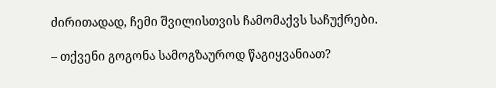ძირითადად, ჩემი შვილისთვის ჩამომაქვს საჩუქრები.

– თქვენი გოგონა სამოგზაუროდ წაგიყვანიათ?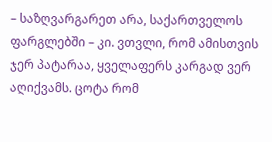– საზღვარგარეთ არა, საქართველოს ფარგლებში – კი. ვთვლი, რომ ამისთვის ჯერ პატარაა, ყველაფერს კარგად ვერ აღიქვამს. ცოტა რომ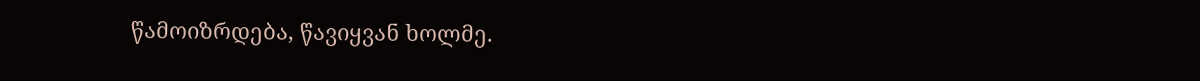წამოიზრდება, წავიყვან ხოლმე.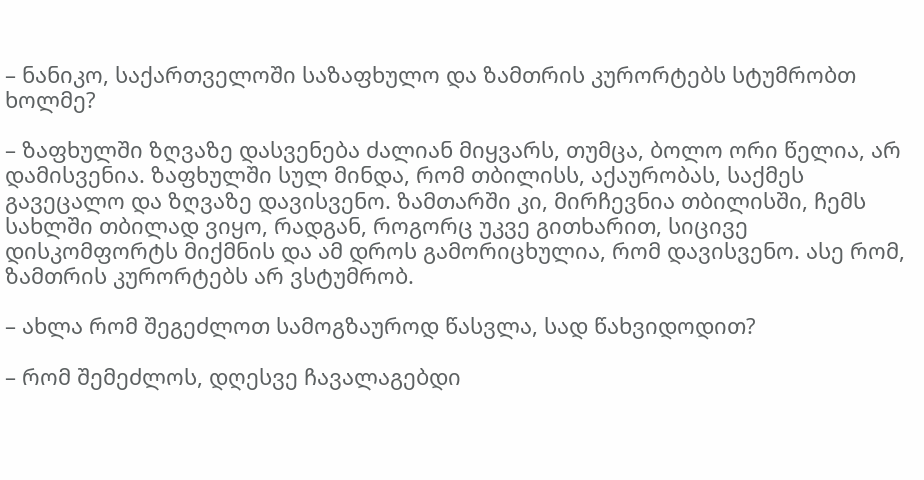– ნანიკო, საქართველოში საზაფხულო და ზამთრის კურორტებს სტუმრობთ ხოლმე?

– ზაფხულში ზღვაზე დასვენება ძალიან მიყვარს, თუმცა, ბოლო ორი წელია, არ დამისვენია. ზაფხულში სულ მინდა, რომ თბილისს, აქაურობას, საქმეს გავეცალო და ზღვაზე დავისვენო. ზამთარში კი, მირჩევნია თბილისში, ჩემს სახლში თბილად ვიყო, რადგან, როგორც უკვე გითხარით, სიცივე დისკომფორტს მიქმნის და ამ დროს გამორიცხულია, რომ დავისვენო. ასე რომ, ზამთრის კურორტებს არ ვსტუმრობ.

– ახლა რომ შეგეძლოთ სამოგზაუროდ წასვლა, სად წახვიდოდით?

– რომ შემეძლოს, დღესვე ჩავალაგებდი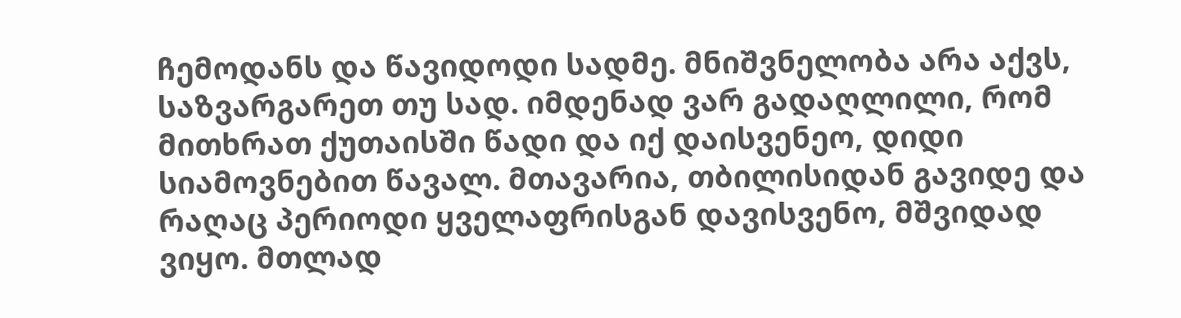ჩემოდანს და წავიდოდი სადმე. მნიშვნელობა არა აქვს, საზვარგარეთ თუ სად. იმდენად ვარ გადაღლილი, რომ მითხრათ ქუთაისში წადი და იქ დაისვენეო, დიდი სიამოვნებით წავალ. მთავარია, თბილისიდან გავიდე და რაღაც პერიოდი ყველაფრისგან დავისვენო, მშვიდად ვიყო. მთლად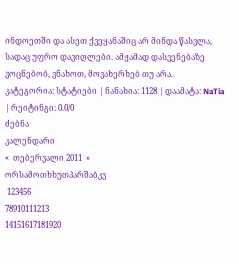ინდოეთში და ასეთ ქვეყანაშიც არ მინდა წასვლა, სადაც უფრო დავიღლები. ამჟამად დასვენებაზე ვოცნებობ, ვნახოთ, მოვახერხებ თუ არა.
კატეგორია: სტატიები | ნანახია: 1128 | დაამატა: NaTia | რეიტინგი: 0.0/0
ძებნა
კალენდარი
«  თებერვალი 2011  »
ორსამოთხხუთპარშაბკვ
 123456
78910111213
14151617181920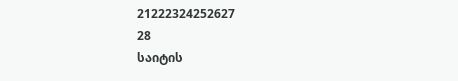21222324252627
28
საიტის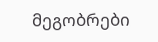მეგობრები